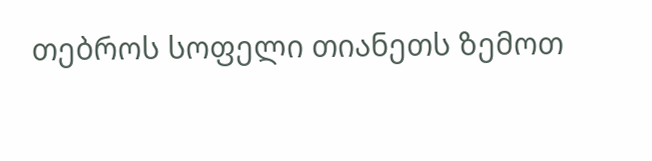თებროს სოფელი თიანეთს ზემოთ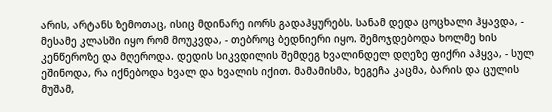არის, არტანს ზემოთაც, ისიც მდინარე იორს გადაჰყურებს. სანამ დედა ცოცხალი ჰყავდა, - მესამე კლასში იყო რომ მოუკვდა, - თებროც ბედნიერი იყო. შემოჯდებოდა ხოლმე ხის კენწეროზე და მღეროდა. დედის სიკვდილის შემდეგ ხვალინდელ დღეზე ფიქრი აჰყვა, - სულ ეშინოდა, რა იქნებოდა ხვალ და ხვალის იქით. მამამისმა, ხეგეჩა კაცმა, ბარის და ცულის მუშამ,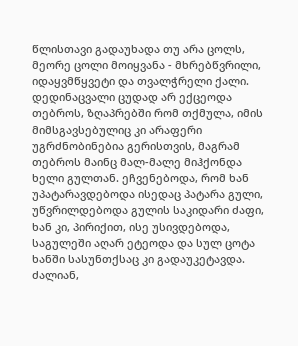წლისთავი გადაუხადა თუ არა ცოლს, მეორე ცოლი მოიყვანა - მხრებწვრილი, იდაყვმწყვეტი და თვალჭრელი ქალი.
დედინაცვალი ცუდად არ ექცეოდა თებროს, ზღაპრებში რომ თქმულა, იმის მიმსგავსებულიც კი არაფერი უგრძნობინებია გერისთვის, მაგრამ თებროს მაინც მალ-მალე მიჰქონდა ხელი გულთან. ეჩვენებოდა, რომ ხან უპატარავდებოდა ისედაც პატარა გული, უწვრილდებოდა გულის საკიდარი ძაფი, ხან კი, პირიქით, ისე უსივდებოდა, საგულეში აღარ ეტეოდა და სულ ცოტა ხანში სასუნთქსაც კი გადაუკეტავდა. ძალიან,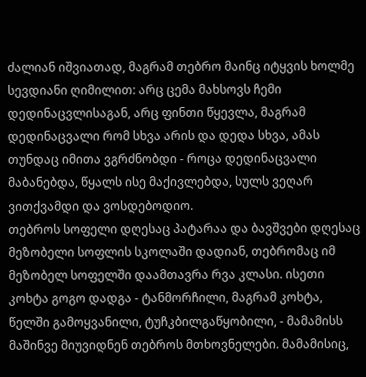ძალიან იშვიათად, მაგრამ თებრო მაინც იტყვის ხოლმე სევდიანი ღიმილით: არც ცემა მახსოვს ჩემი დედინაცვლისაგან, არც ფინთი წყევლა, მაგრამ დედინაცვალი რომ სხვა არის და დედა სხვა, ამას თუნდაც იმითა ვგრძნობდი - როცა დედინაცვალი მაბანებდა, წყალს ისე მაქივლებდა, სულს ვეღარ ვითქვამდი და ვოსდებოდიო.
თებროს სოფელი დღესაც პატარაა და ბავშვები დღესაც მეზობელი სოფლის სკოლაში დადიან, თებრომაც იმ მეზობელ სოფელში დაამთავრა რვა კლასი. ისეთი კოხტა გოგო დადგა - ტანმორჩილი, მაგრამ კოხტა, წელში გამოყვანილი, ტუჩკბილგაწყობილი, - მამამისს მაშინვე მიუვიდნენ თებროს მთხოვნელები. მამამისიც,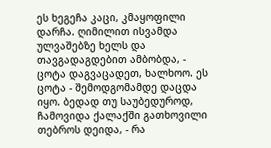ეს ხეგეჩა კაცი, კმაყოფილი დარჩა. ღიმილით ისვამდა ულვაშებზე ხელს და თავგადაგდებით ამბობდა, - ცოტა დაგვაცადეთ, ხალხოო. ეს ცოტა - შემოდგომამდე დაცდა იყო. ბედად თუ საუბედუროდ, ჩამოვიდა ქალაქში გათხოვილი თებროს დეიდა, - რა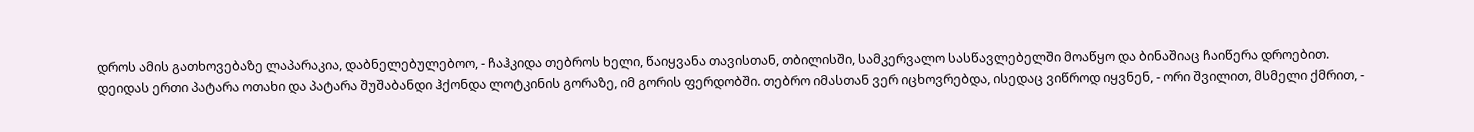დროს ამის გათხოვებაზე ლაპარაკია, დაბნელებულებოო, - ჩაჰკიდა თებროს ხელი, წაიყვანა თავისთან, თბილისში, სამკერვალო სასწავლებელში მოაწყო და ბინაშიაც ჩაიწერა დროებით.
დეიდას ერთი პატარა ოთახი და პატარა შუშაბანდი ჰქონდა ლოტკინის გორაზე, იმ გორის ფერდობში. თებრო იმასთან ვერ იცხოვრებდა, ისედაც ვიწროდ იყვნენ, - ორი შვილით, მსმელი ქმრით, -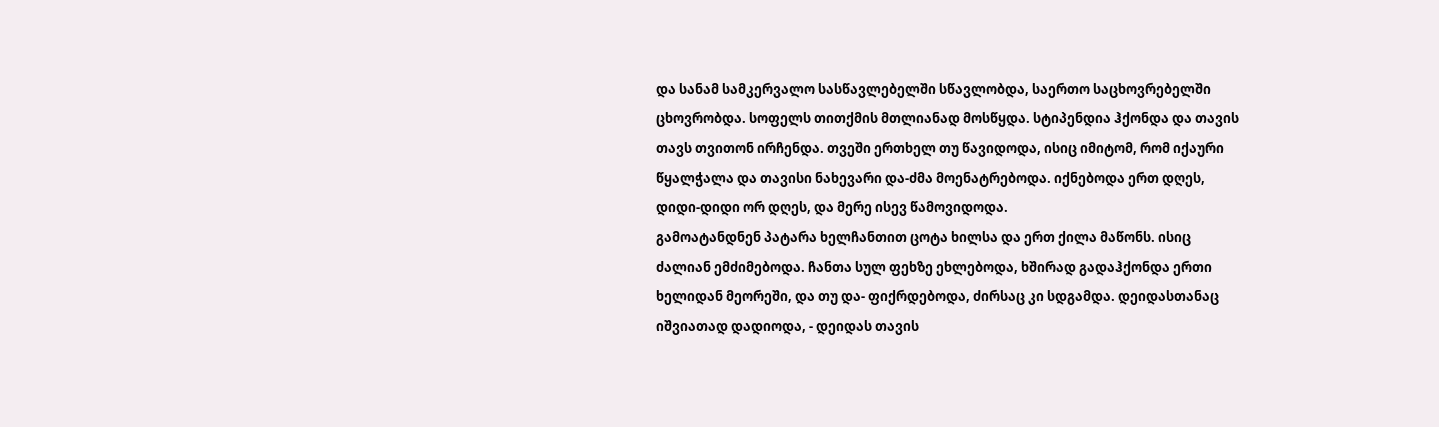და სანამ სამკერვალო სასწავლებელში სწავლობდა, საერთო საცხოვრებელში ცხოვრობდა. სოფელს თითქმის მთლიანად მოსწყდა. სტიპენდია ჰქონდა და თავის თავს თვითონ ირჩენდა. თვეში ერთხელ თუ წავიდოდა, ისიც იმიტომ, რომ იქაური წყალჭალა და თავისი ნახევარი და-ძმა მოენატრებოდა. იქნებოდა ერთ დღეს, დიდი-დიდი ორ დღეს, და მერე ისევ წამოვიდოდა.
გამოატანდნენ პატარა ხელჩანთით ცოტა ხილსა და ერთ ქილა მაწონს. ისიც ძალიან ემძიმებოდა. ჩანთა სულ ფეხზე ეხლებოდა, ხშირად გადაჰქონდა ერთი ხელიდან მეორეში, და თუ და- ფიქრდებოდა, ძირსაც კი სდგამდა. დეიდასთანაც იშვიათად დადიოდა, - დეიდას თავის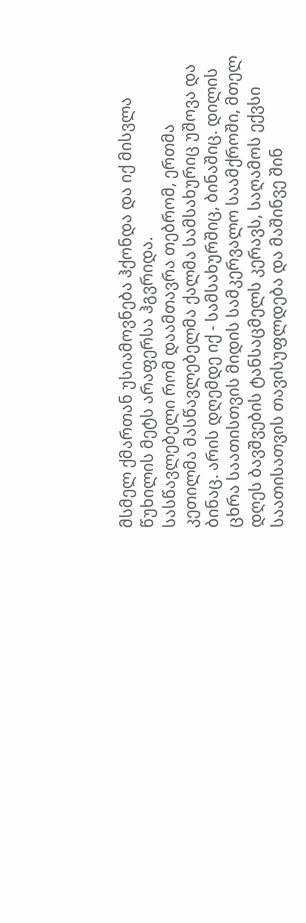მსმელ ქმართან უსიამოვნება ჰქონდა და იქ მისვლა წუხილის მეტს არაფერსა ჰგვრიდა.
სასწავლებელი რომ დაამთავრა თებრომ, ერთმა კეთილმა მასწავლებელმა ქალმა სამსახურიც უშოვა და ბინაც. არის დღემდე იქ - სამსახურშიც, ბინაშიც. დილის ცხრა საათისთვის მიდის სამკერვალო საამქროში, მთელ დღეს ბავშვების ტანსაცმელს კერავს, საღამოს ექვსი საათისათვის თავისუფლდება და მაშინვე შინ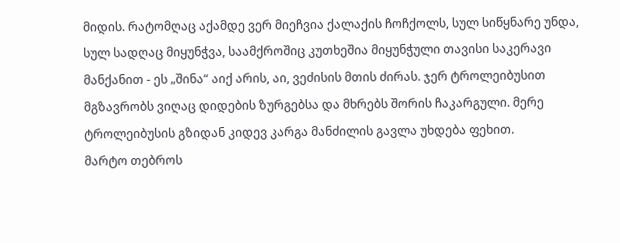მიდის. რატომღაც აქამდე ვერ მიეჩვია ქალაქის ჩოჩქოლს, სულ სიწყნარე უნდა, სულ სადღაც მიყუნჭვა, საამქროშიც კუთხეშია მიყუნჭული თავისი საკერავი მანქანით - ეს „შინა“ აიქ არის, აი, ვეძისის მთის ძირას. ჯერ ტროლეიბუსით მგზავრობს ვიღაც დიდების ზურგებსა და მხრებს შორის ჩაკარგული. მერე ტროლეიბუსის გზიდან კიდევ კარგა მანძილის გავლა უხდება ფეხით.
მარტო თებროს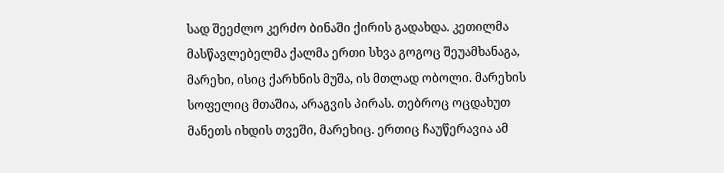სად შეეძლო კერძო ბინაში ქირის გადახდა. კეთილმა მასწავლებელმა ქალმა ერთი სხვა გოგოც შეუამხანაგა, მარეხი, ისიც ქარხნის მუშა, ის მთლად ობოლი. მარეხის სოფელიც მთაშია, არაგვის პირას. თებროც ოცდახუთ მანეთს იხდის თვეში, მარეხიც. ერთიც ჩაუწერავია ამ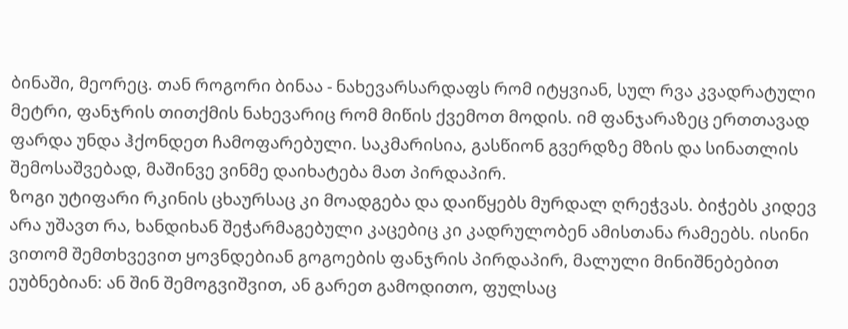ბინაში, მეორეც. თან როგორი ბინაა - ნახევარსარდაფს რომ იტყვიან, სულ რვა კვადრატული მეტრი, ფანჯრის თითქმის ნახევარიც რომ მიწის ქვემოთ მოდის. იმ ფანჯარაზეც ერთთავად ფარდა უნდა ჰქონდეთ ჩამოფარებული. საკმარისია, გასწიონ გვერდზე მზის და სინათლის შემოსაშვებად, მაშინვე ვინმე დაიხატება მათ პირდაპირ.
ზოგი უტიფარი რკინის ცხაურსაც კი მოადგება და დაიწყებს მურდალ ღრეჭვას. ბიჭებს კიდევ არა უშავთ რა, ხანდიხან შეჭარმაგებული კაცებიც კი კადრულობენ ამისთანა რამეებს. ისინი ვითომ შემთხვევით ყოვნდებიან გოგოების ფანჯრის პირდაპირ, მალული მინიშნებებით ეუბნებიან: ან შინ შემოგვიშვით, ან გარეთ გამოდითო, ფულსაც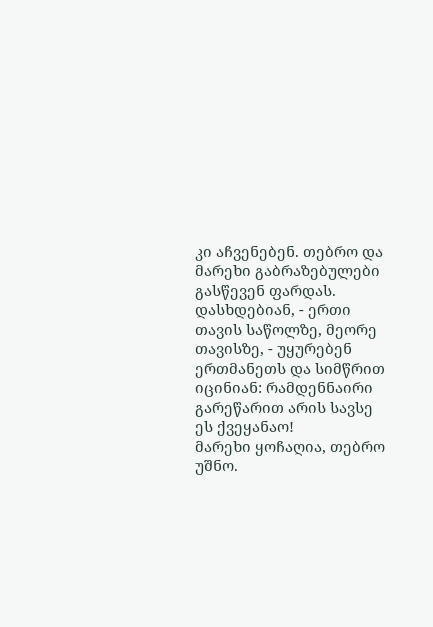კი აჩვენებენ. თებრო და მარეხი გაბრაზებულები გასწევენ ფარდას. დასხდებიან, - ერთი თავის საწოლზე, მეორე თავისზე, - უყურებენ ერთმანეთს და სიმწრით იცინიან: რამდენნაირი გარეწარით არის სავსე ეს ქვეყანაო!
მარეხი ყოჩაღია, თებრო უშნო.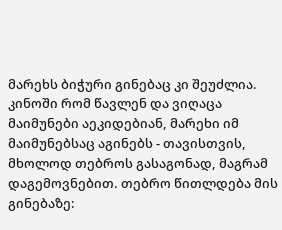მარეხს ბიჭური გინებაც კი შეუძლია. კინოში რომ წავლენ და ვიღაცა მაიმუნები აეკიდებიან, მარეხი იმ მაიმუნებსაც აგინებს - თავისთვის, მხოლოდ თებროს გასაგონად, მაგრამ დაგემოვნებით. თებრო წითლდება მის გინებაზე: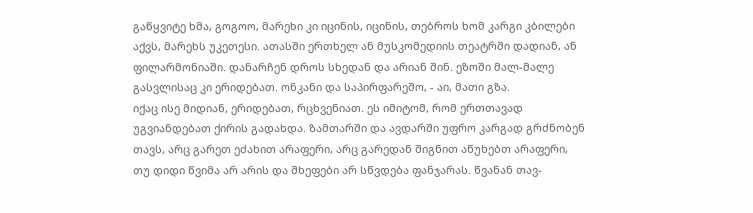გაწყვიტე ხმა, გოგოო, მარეხი კი იცინის, იცინის, თებროს ხომ კარგი კბილები აქვს, მარეხს უკეთესი. ათასში ერთხელ ან მუსკომედიის თეატრში დადიან, ან ფილარმონიაში. დანარჩენ დროს სხედან და არიან შინ. ეზოში მალ-მალე გასვლისაც კი ერიდებათ. ონკანი და საპირფარეშო, - აი, მათი გზა.
იქაც ისე მიდიან, ერიდებათ, რცხვენიათ. ეს იმიტომ, რომ ერთთავად უგვიანდებათ ქირის გადახდა. ზამთარში და ავდარში უფრო კარგად გრძნობენ თავს, არც გარეთ ეძახით არაფერი, არც გარედან შიგნით აწუხებთ არაფერი, თუ დიდი წვიმა არ არის და შხეფები არ სწვდება ფანჯარას. წვანან თავ-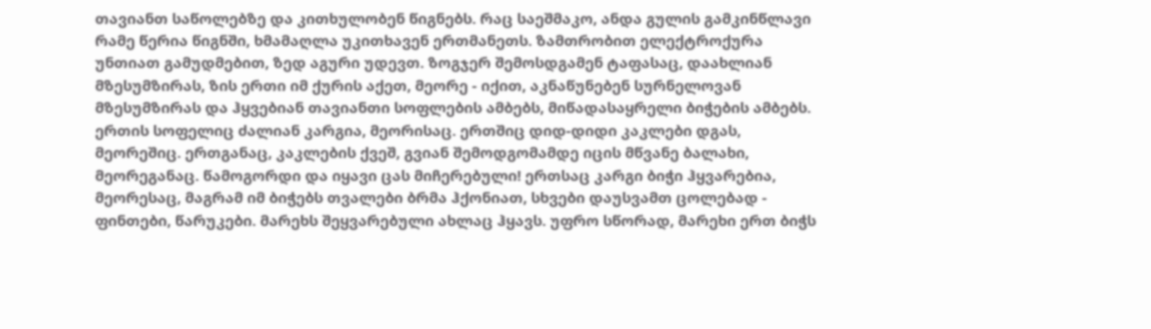თავიანთ საწოლებზე და კითხულობენ წიგნებს. რაც საეშმაკო, ანდა გულის გამკინწლავი რამე წერია წიგნში, ხმამაღლა უკითხავენ ერთმანეთს. ზამთრობით ელექტროქურა უნთიათ გამუდმებით, ზედ აგური უდევთ. ზოგჯერ შემოსდგამენ ტაფასაც, დაახლიან მზესუმზირას, ზის ერთი იმ ქურის აქეთ, მეორე - იქით, აკნაწუნებენ სურნელოვან მზესუმზირას და ჰყვებიან თავიანთი სოფლების ამბებს, მიწადასაყრელი ბიჭების ამბებს.
ერთის სოფელიც ძალიან კარგია, მეორისაც. ერთშიც დიდ-დიდი კაკლები დგას, მეორეშიც. ერთგანაც, კაკლების ქვეშ, გვიან შემოდგომამდე იცის მწვანე ბალახი, მეორეგანაც. წამოგორდი და იყავი ცას მიჩერებული! ერთსაც კარგი ბიჭი ჰყვარებია, მეორესაც, მაგრამ იმ ბიჭებს თვალები ბრმა ჰქონიათ, სხვები დაუსვამთ ცოლებად - ფინთები, წარუკები. მარეხს შეყვარებული ახლაც ჰყავს. უფრო სწორად, მარეხი ერთ ბიჭს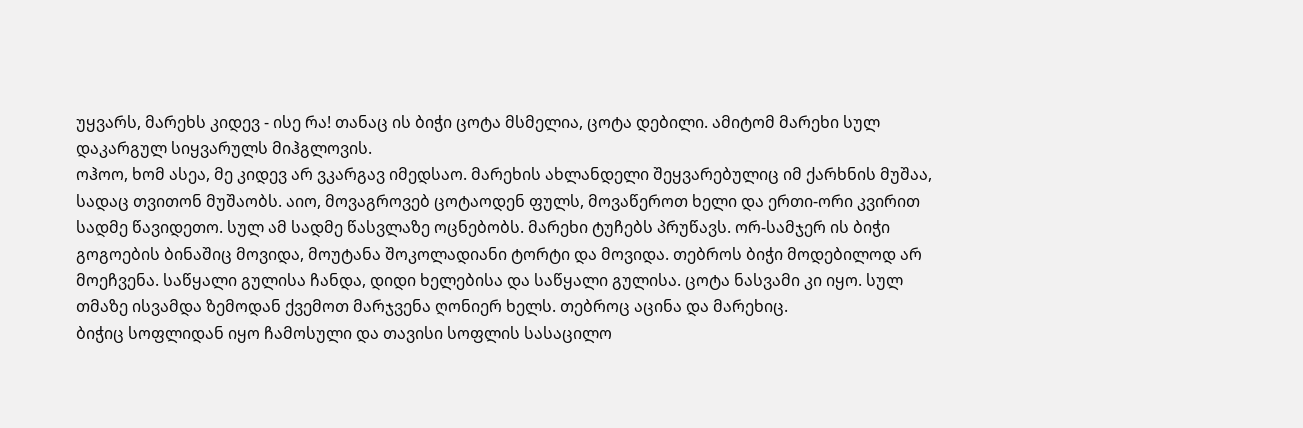უყვარს, მარეხს კიდევ - ისე რა! თანაც ის ბიჭი ცოტა მსმელია, ცოტა დებილი. ამიტომ მარეხი სულ დაკარგულ სიყვარულს მიჰგლოვის.
ოჰოო, ხომ ასეა, მე კიდევ არ ვკარგავ იმედსაო. მარეხის ახლანდელი შეყვარებულიც იმ ქარხნის მუშაა, სადაც თვითონ მუშაობს. აიო, მოვაგროვებ ცოტაოდენ ფულს, მოვაწეროთ ხელი და ერთი-ორი კვირით სადმე წავიდეთო. სულ ამ სადმე წასვლაზე ოცნებობს. მარეხი ტუჩებს პრუწავს. ორ-სამჯერ ის ბიჭი გოგოების ბინაშიც მოვიდა, მოუტანა შოკოლადიანი ტორტი და მოვიდა. თებროს ბიჭი მოდებილოდ არ მოეჩვენა. საწყალი გულისა ჩანდა, დიდი ხელებისა და საწყალი გულისა. ცოტა ნასვამი კი იყო. სულ თმაზე ისვამდა ზემოდან ქვემოთ მარჯვენა ღონიერ ხელს. თებროც აცინა და მარეხიც.
ბიჭიც სოფლიდან იყო ჩამოსული და თავისი სოფლის სასაცილო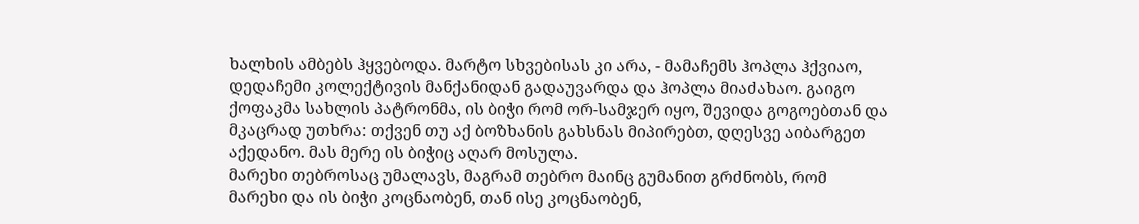ხალხის ამბებს ჰყვებოდა. მარტო სხვებისას კი არა, - მამაჩემს ჰოპლა ჰქვიაო, დედაჩემი კოლექტივის მანქანიდან გადაუვარდა და ჰოპლა მიაძახაო. გაიგო ქოფაკმა სახლის პატრონმა, ის ბიჭი რომ ორ-სამჯერ იყო, შევიდა გოგოებთან და მკაცრად უთხრა: თქვენ თუ აქ ბოზხანის გახსნას მიპირებთ, დღესვე აიბარგეთ აქედანო. მას მერე ის ბიჭიც აღარ მოსულა.
მარეხი თებროსაც უმალავს, მაგრამ თებრო მაინც გუმანით გრძნობს, რომ მარეხი და ის ბიჭი კოცნაობენ, თან ისე კოცნაობენ,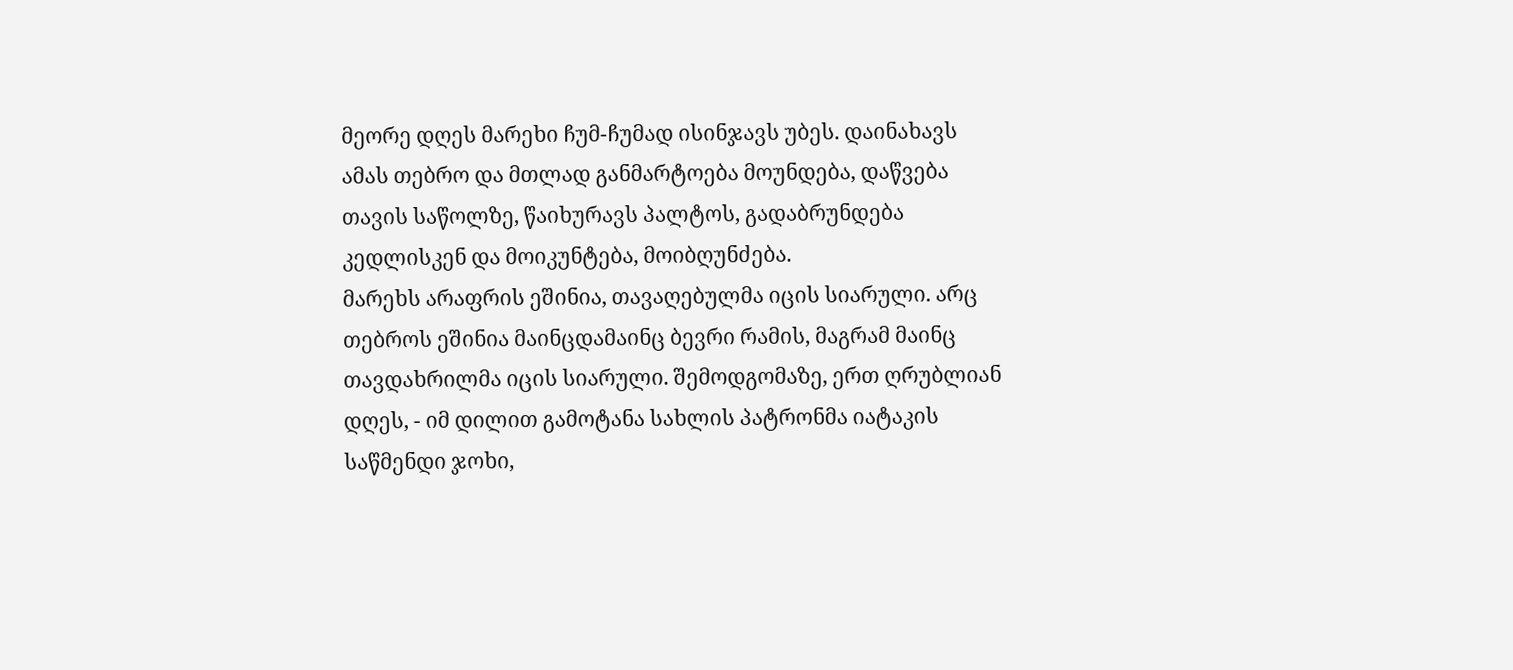მეორე დღეს მარეხი ჩუმ-ჩუმად ისინჯავს უბეს. დაინახავს ამას თებრო და მთლად განმარტოება მოუნდება, დაწვება თავის საწოლზე, წაიხურავს პალტოს, გადაბრუნდება კედლისკენ და მოიკუნტება, მოიბღუნძება.
მარეხს არაფრის ეშინია, თავაღებულმა იცის სიარული. არც თებროს ეშინია მაინცდამაინც ბევრი რამის, მაგრამ მაინც თავდახრილმა იცის სიარული. შემოდგომაზე, ერთ ღრუბლიან დღეს, - იმ დილით გამოტანა სახლის პატრონმა იატაკის საწმენდი ჯოხი,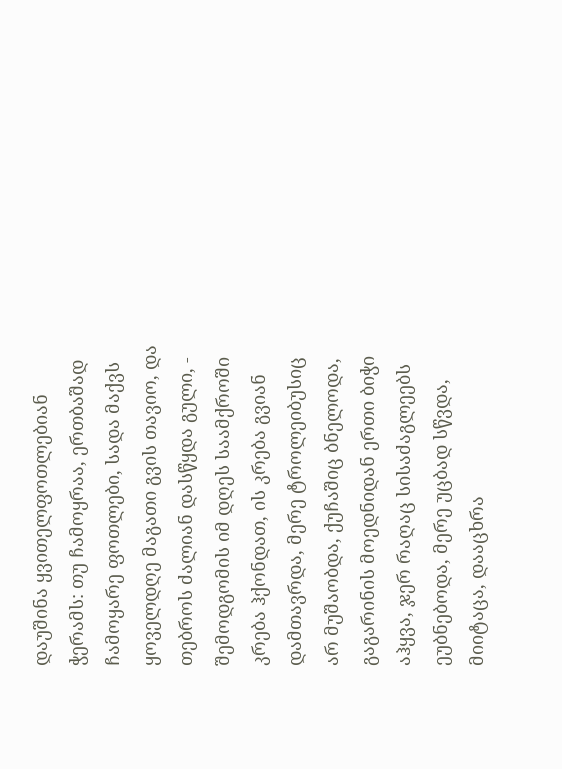დაუშინა ყვითელფოთლებიან ჭერამს: თუ ჩამოყრაა, ერთბაშად ჩამოყარე ფოთლები, სადა მაქვს ყოველდღე მაგათი გვის თავიო, და თებროს ძალიან დასწყდა გული, - შემოდგომის იმ დღეს საამქროში კრება ჰქონდათ, ის კრება გვიან დამთავრდა, მერე ტროლეიბუსიც არ მუშაობდა, ქუჩაშიც ბნელოდა, გაგარინის მოედნიდან ერთი ბიჭი აჰყვა, ჯერ რაღაც სისაძაგლეებს ეუბნებოდა, მერე უცბად სწვდა, მიიტაცა, დააცხრა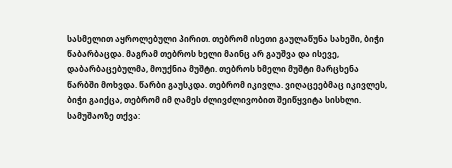სასმელით აყროლებული პირით. თებრომ ისეთი გაულაწუნა სახეში, ბიჭი წაბარბაცდა. მაგრამ თებროს ხელი მაინც არ გაუშვა და ისევე, დაბარბაცებულმა, მოუქნია მუშტი. თებროს ხმელი მუშტი მარცხენა წარბში მოხვდა. წარბი გაუსკდა. თებრომ იკივლა. ვიღაცეებმაც იკივლეს, ბიჭი გაიქცა, თებრომ იმ ღამეს ძლივძლივობით შეიწყვიტა სისხლი.
სამუშაოზე თქვა: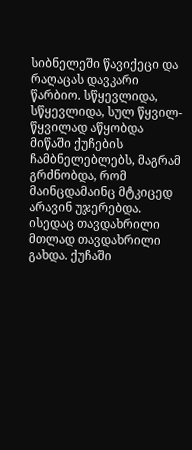სიბნელეში წავიქეცი და რაღაცას დავკარი წარბიო. სწყევლიდა, სწყევლიდა, სულ წყვილ-წყვილად აწყობდა მიწაში ქუჩების ჩამბნელებლებს, მაგრამ გრძნობდა, რომ მაინცდამაინც მტკიცედ არავინ უჯერებდა. ისედაც თავდახრილი მთლად თავდახრილი გახდა. ქუჩაში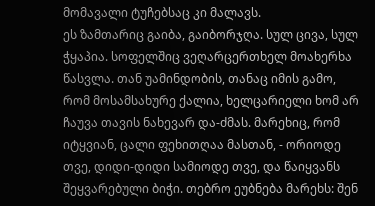მომავალი ტუჩებსაც კი მალავს.
ეს ზამთარიც გაიბა, გაიბორჯღა. სულ ცივა, სულ ჭყაპია. სოფელშიც ვეღარცერთხელ მოახერხა წასვლა. თან უამინდობის, თანაც იმის გამო, რომ მოსამსახურე ქალია, ხელცარიელი ხომ არ ჩაუვა თავის ნახევარ და-ძმას. მარეხიც, რომ იტყვიან, ცალი ფეხითღაა მასთან, - ორიოდე თვე, დიდი-დიდი სამიოდე თვე, და წაიყვანს შეყვარებული ბიჭი. თებრო ეუბნება მარეხს: შენ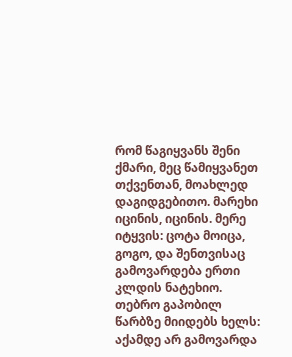რომ წაგიყვანს შენი ქმარი, მეც წამიყვანეთ თქვენთან, მოახლედ დაგიდგებითო. მარეხი იცინის, იცინის. მერე იტყვის: ცოტა მოიცა, გოგო, და შენთვისაც გამოვარდება ერთი კლდის ნატეხიო.
თებრო გაპობილ წარბზე მიიდებს ხელს: აქამდე არ გამოვარდა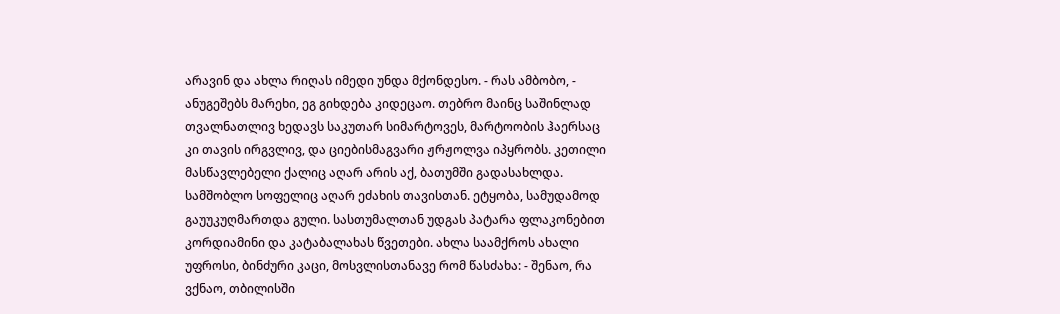არავინ და ახლა რიღას იმედი უნდა მქონდესო. - რას ამბობო, - ანუგეშებს მარეხი, ეგ გიხდება კიდეცაო. თებრო მაინც საშინლად თვალნათლივ ხედავს საკუთარ სიმარტოვეს, მარტოობის ჰაერსაც კი თავის ირგვლივ, და ციებისმაგვარი ჟრჟოლვა იპყრობს. კეთილი მასწავლებელი ქალიც აღარ არის აქ, ბათუმში გადასახლდა. სამშობლო სოფელიც აღარ ეძახის თავისთან. ეტყობა, სამუდამოდ გაუუკუღმართდა გული. სასთუმალთან უდგას პატარა ფლაკონებით კორდიამინი და კატაბალახას წვეთები. ახლა საამქროს ახალი უფროსი, ბინძური კაცი, მოსვლისთანავე რომ წასძახა: - შენაო, რა ვქნაო, თბილისში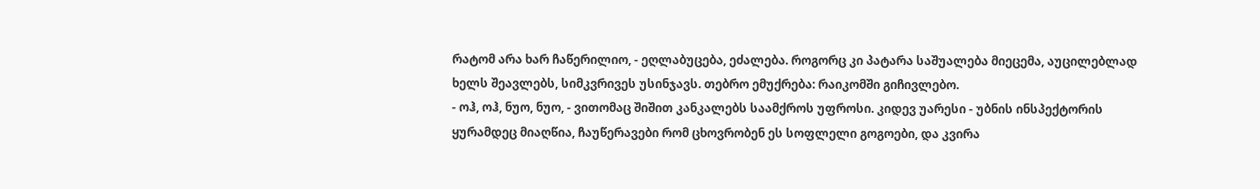რატომ არა ხარ ჩაწერილიო, - ეღლაბუცება, ეძალება. როგორც კი პატარა საშუალება მიეცემა, აუცილებლად ხელს შეავლებს, სიმკვრივეს უსინჯავს. თებრო ემუქრება: რაიკომში გიჩივლებო.
- ოჰ, ოჰ, ნუო, ნუო, - ვითომაც შიშით კანკალებს საამქროს უფროსი. კიდევ უარესი - უბნის ინსპექტორის ყურამდეც მიაღწია, ჩაუწერავები რომ ცხოვრობენ ეს სოფლელი გოგოები, და კვირა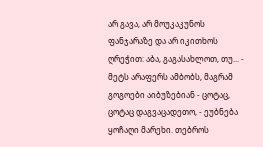არ გავა, არ მოუკაკუნოს ფანჯარაზე და არ იკითხოს ღრეჭით: აბა, გაგასახლოთ, თუ... - მეტს არაფერს ამბობს, მაგრამ გოგოები აიბუზებიან - ცოტაც, ცოტაც დაგვაცადეთო, - ეუბნება ყოჩაღი მარეხი. თებროს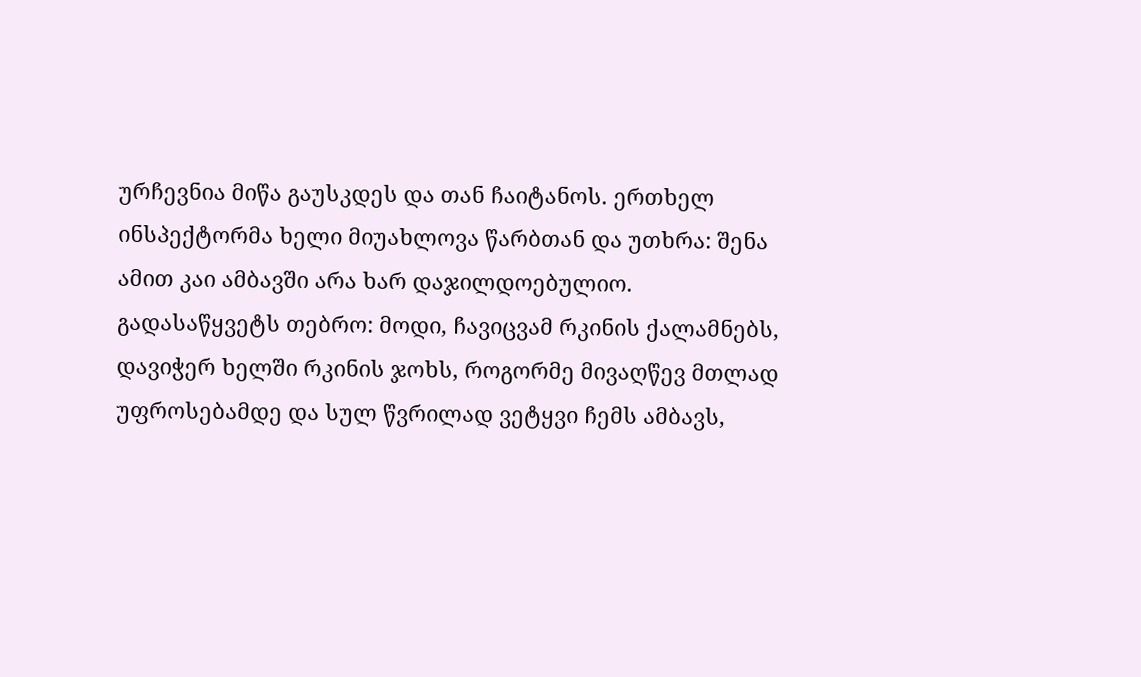ურჩევნია მიწა გაუსკდეს და თან ჩაიტანოს. ერთხელ ინსპექტორმა ხელი მიუახლოვა წარბთან და უთხრა: შენა ამით კაი ამბავში არა ხარ დაჯილდოებულიო.
გადასაწყვეტს თებრო: მოდი, ჩავიცვამ რკინის ქალამნებს, დავიჭერ ხელში რკინის ჯოხს, როგორმე მივაღწევ მთლად უფროსებამდე და სულ წვრილად ვეტყვი ჩემს ამბავს,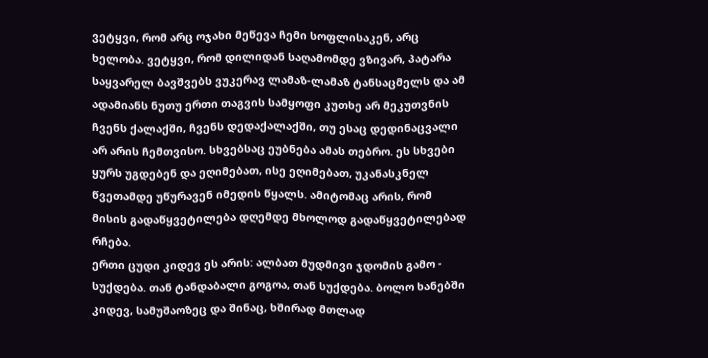ვეტყვი, რომ არც ოჯახი მეწევა ჩემი სოფლისაკენ, არც ხელობა. ვეტყვი, რომ დილიდან საღამომდე ვზივარ, პატარა საყვარელ ბავშვებს ვუკერავ ლამაზ-ლამაზ ტანსაცმელს და ამ ადამიანს ნუთუ ერთი თაგვის სამყოფი კუთხე არ მეკუთვნის ჩვენს ქალაქში, ჩვენს დედაქალაქში, თუ ესაც დედინაცვალი არ არის ჩემთვისო. სხვებსაც ეუბნება ამას თებრო. ეს სხვები ყურს უგდებენ და ეღიმებათ, ისე ეღიმებათ, უკანასკნელ წვეთამდე უწურავენ იმედის წყალს. ამიტომაც არის, რომ მისის გადაწყვეტილება დღემდე მხოლოდ გადაწყვეტილებად რჩება.
ერთი ცუდი კიდევ ეს არის: ალბათ მუდმივი ჯდომის გამო - სუქდება. თან ტანდაბალი გოგოა, თან სუქდება. ბოლო ხანებში კიდევ, სამუშაოზეც და შინაც, ხშირად მთლად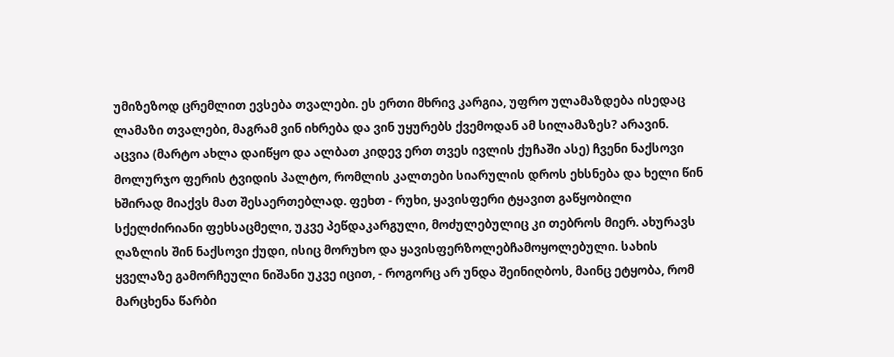უმიზეზოდ ცრემლით ევსება თვალები. ეს ერთი მხრივ კარგია, უფრო ულამაზდება ისედაც ლამაზი თვალები, მაგრამ ვინ იხრება და ვინ უყურებს ქვემოდან ამ სილამაზეს? არავინ.
აცვია (მარტო ახლა დაიწყო და ალბათ კიდევ ერთ თვეს ივლის ქუჩაში ასე) ჩვენი ნაქსოვი მოლურჯო ფერის ტვიდის პალტო, რომლის კალთები სიარულის დროს ეხსნება და ხელი წინ ხშირად მიაქვს მათ შესაერთებლად. ფეხთ - რუხი, ყავისფერი ტყავით გაწყობილი სქელძირიანი ფეხსაცმელი, უკვე პეწდაკარგული, მოძულებულიც კი თებროს მიერ. ახურავს ღაზლის შინ ნაქსოვი ქუდი, ისიც მორუხო და ყავისფერზოლებჩამოყოლებული. სახის ყველაზე გამორჩეული ნიშანი უკვე იცით, - როგორც არ უნდა შეინიღბოს, მაინც ეტყობა, რომ მარცხენა წარბი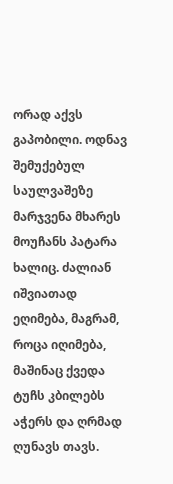ორად აქვს გაპობილი. ოდნავ შემუქებულ საულვაშეზე მარჯვენა მხარეს მოუჩანს პატარა ხალიც. ძალიან იშვიათად ეღიმება, მაგრამ, როცა იღიმება, მაშინაც ქვედა ტუჩს კბილებს აჭერს და ღრმად ღუნავს თავს.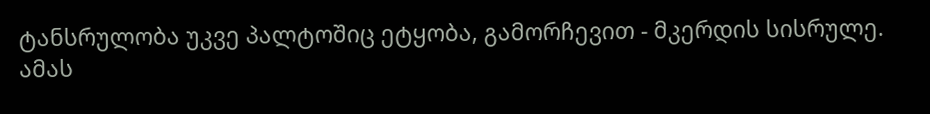ტანსრულობა უკვე პალტოშიც ეტყობა, გამორჩევით - მკერდის სისრულე. ამას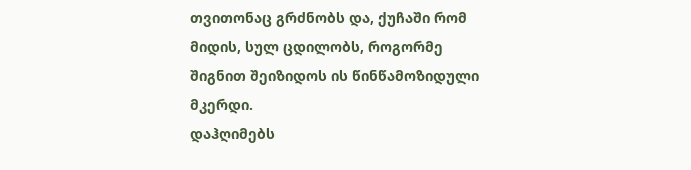თვითონაც გრძნობს და, ქუჩაში რომ მიდის, სულ ცდილობს, როგორმე შიგნით შეიზიდოს ის წინწამოზიდული მკერდი.
დაჰღიმებს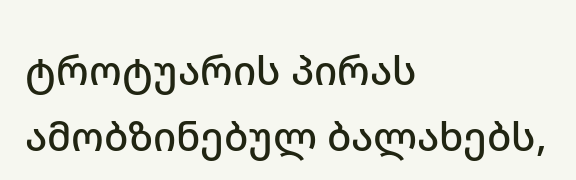ტროტუარის პირას ამობზინებულ ბალახებს,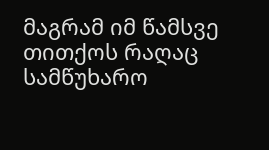მაგრამ იმ წამსვე თითქოს რაღაც სამწუხარო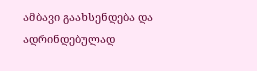ამბავი გაახსენდება და ადრინდებულად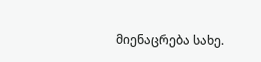მიენაცრება სახე.